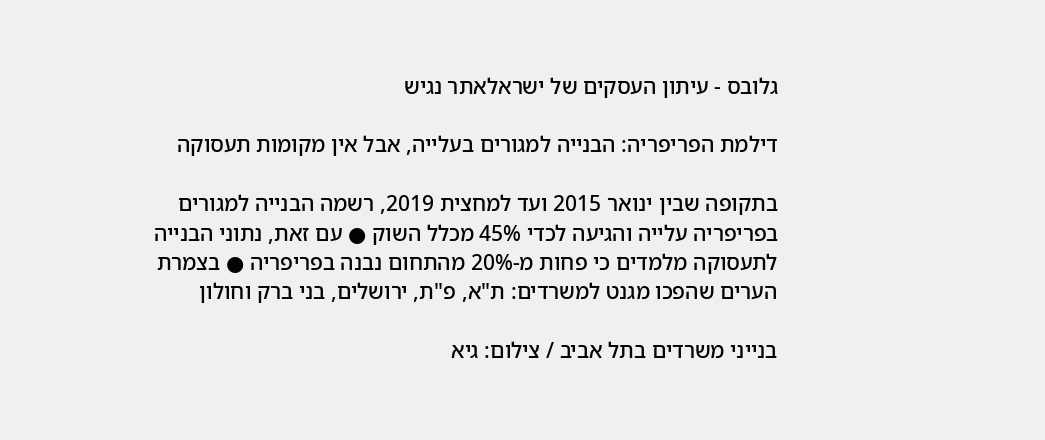גלובס - עיתון העסקים של ישראלאתר נגיש

דילמת הפריפריה: הבנייה למגורים בעלייה, אבל אין מקומות תעסוקה

בתקופה שבין ינואר 2015 ועד למחצית 2019, רשמה הבנייה למגורים בפריפריה עלייה והגיעה לכדי 45% מכלל השוק ● עם זאת, נתוני הבנייה לתעסוקה מלמדים כי פחות מ-20% מהתחום נבנה בפריפריה ● בצמרת הערים שהפכו מגנט למשרדים: ת"א, פ"ת, ירושלים, בני ברק וחולון

בנייני משרדים בתל אביב / צילום: גיא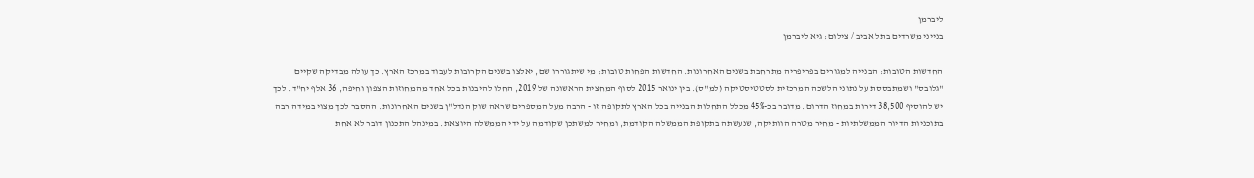ליברמן
בנייני משרדים בתל אביב / צילום: גיא ליברמן

החדשות הטובות: הבנייה למגורים בפריפריה מתרחבת בשנים האחרונות. החדשות הפחות טובות: מי שיתגוררו שם, יאלצו בשנים הקרובות לעבוד במרכז הארץ. כך עולה מבדיקה שקיים "גלובס" ושמתבססת על נתוני הלשכה המרכזית לסטטיסטיקה (למ"ס). בין ינואר 2015 לסוף המחצית הראשונה של 2019, החלו להיבנות בכל אחד מהמחוזות הצפון וחיפה, 36 אלף יח"ד. לכך יש להוסיף 38,500 דירות במחוז הדרום. מדובר בכ-45% מכלל התחלות הבנייה בכל הארץ לתקופה זו - הרבה מעל המספרים שראה שוק הנדל"ן בשנים האחרונות. ההסבר לכך מצוי במידה רבה בתוכניות הדיור הממשלתיות - מחיר מטרה הוותיקה, שנעשתה בתקופת הממשלה הקודמת, ומחיר למשתכן שקודמה על ידי הממשלה היוצאת. במינהל התכנון דובר לא אחת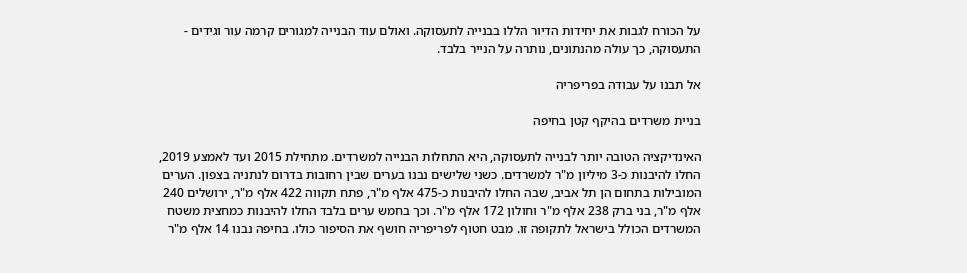על הכורח לגבות את יחידות הדיור הללו בבנייה לתעסוקה. ואולם עוד הבנייה למגורים קרמה עור וגידים - התעסוקה, כך עולה מהנתונים, נותרה על הנייר בלבד.

אל תבנו על עבודה בפריפריה

בניית משרדים בהיקף קטן בחיפה

האינדיקציה הטובה יותר לבנייה לתעסוקה, היא התחלות הבנייה למשרדים. מתחילת 2015 ועד לאמצע 2019, החלו להיבנות כ-3 מיליון מ"ר למשרדים. כשני שלישים נבנו בערים שבין רחובות בדרום לנתניה בצפון. הערים המובילות בתחום הן תל אביב, שבה החלו להיבנות כ-475 אלף מ"ר, פתח תקווה 422 אלף מ"ר, ירושלים 240 אלף מ"ר, בני ברק 238 אלף מ"ר וחולון 172 אלף מ"ר. וכך בחמש ערים בלבד החלו להיבנות כמחצית משטח המשרדים הכולל בישראל לתקופה זו. מבט חטוף לפריפריה חושף את הסיפור כולו. בחיפה נבנו 14 אלף מ"ר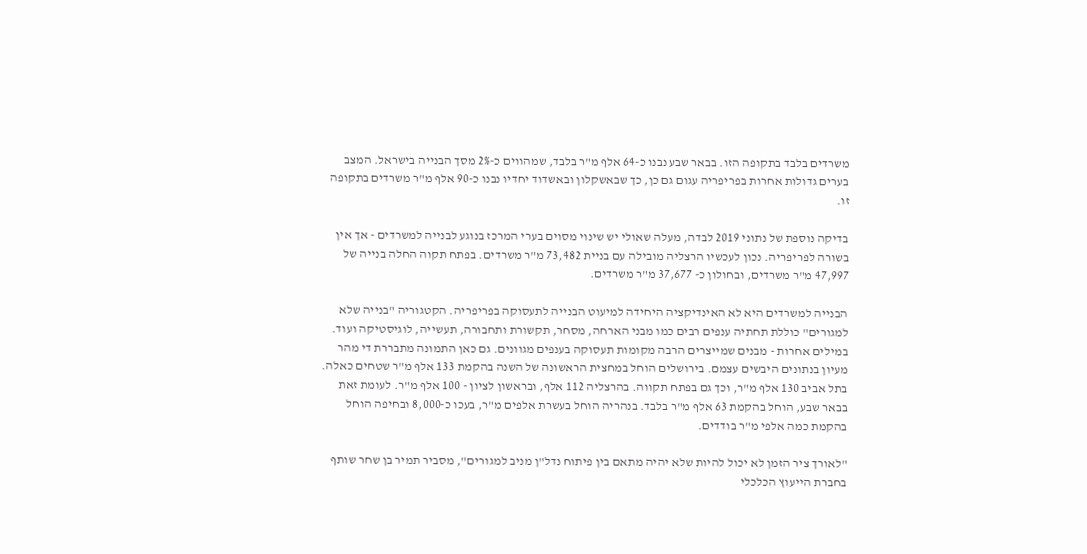משרדים בלבד בתקופה הזו. בבאר שבע נבנו כ-64 אלף מ"ר בלבד, שמהווים כ-2% מסך הבנייה בישראל. המצב בערים גדולות אחרות בפריפריה עגום גם כן, כך שבאשקלון ובאשדוד יחדיו נבנו כ-90 אלף מ"ר משרדים בתקופה זו.

בדיקה נוספת של נתוני 2019 לבדה, מעלה שאולי יש שינוי מסוים בערי המרכז בנוגע לבנייה למשרדים - אך אין בשורה לפריפריה. נכון לעכשיו הרצליה מובילה עם בניית 73,482 מ"ר משרדים. בפתח תקוה החלה בנייה של 47,997 מ"ר משרדים, ובחולון כ- 37,677 מ"ר משרדים.

הבנייה למשרדים היא לא האינדיקציה היחידה למיעוט הבנייה לתעסוקה בפריפריה. הקטגוריה "בנייה שלא למגורים" כוללת תחתיה ענפים רבים כמו מבני הארחה, מסחר, תקשורת ותחבורה, תעשייה, לוגיסטיקה ועוד. במילים אחרות - מבנים שמייצרים הרבה מקומות תעסוקה בענפים מגוונים. גם כאן התמונה מתבררת די מהר מעיון בנתונים היבשים עצמם. בירושלים הוחל במחצית הראשונה של השנה בהקמת 133 אלף מ"ר שטחים כאלה. בתל אביב 130 אלף מ"ר, וכך גם בפתח תקווה. בהרצליה 112 אלף, ובראשון לציון - 100 אלף מ"ר. לעומת זאת בבאר שבע, הוחל בהקמת 63 אלף מ"ר בלבד. בנהריה הוחל בעשרת אלפים מ"ר, בעכו כ-8,000 ובחיפה הוחל בהקמת כמה אלפי מ"ר בודדים.

"לאורך ציר הזמן לא יכול להיות שלא יהיה מתאם בין פיתוח נדל"ן מניב למגורים", מסביר תמיר בן שחר שותף בחברת הייעוץ הכלכלי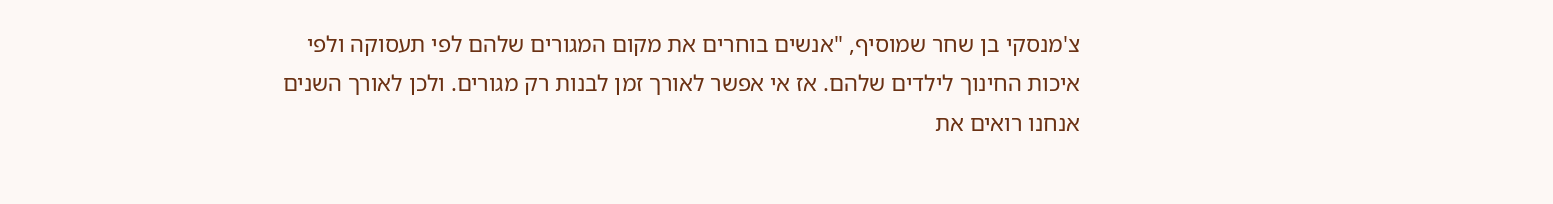צ'מנסקי בן שחר שמוסיף, "אנשים בוחרים את מקום המגורים שלהם לפי תעסוקה ולפי איכות החינוך לילדים שלהם. אז אי אפשר לאורך זמן לבנות רק מגורים. ולכן לאורך השנים אנחנו רואים את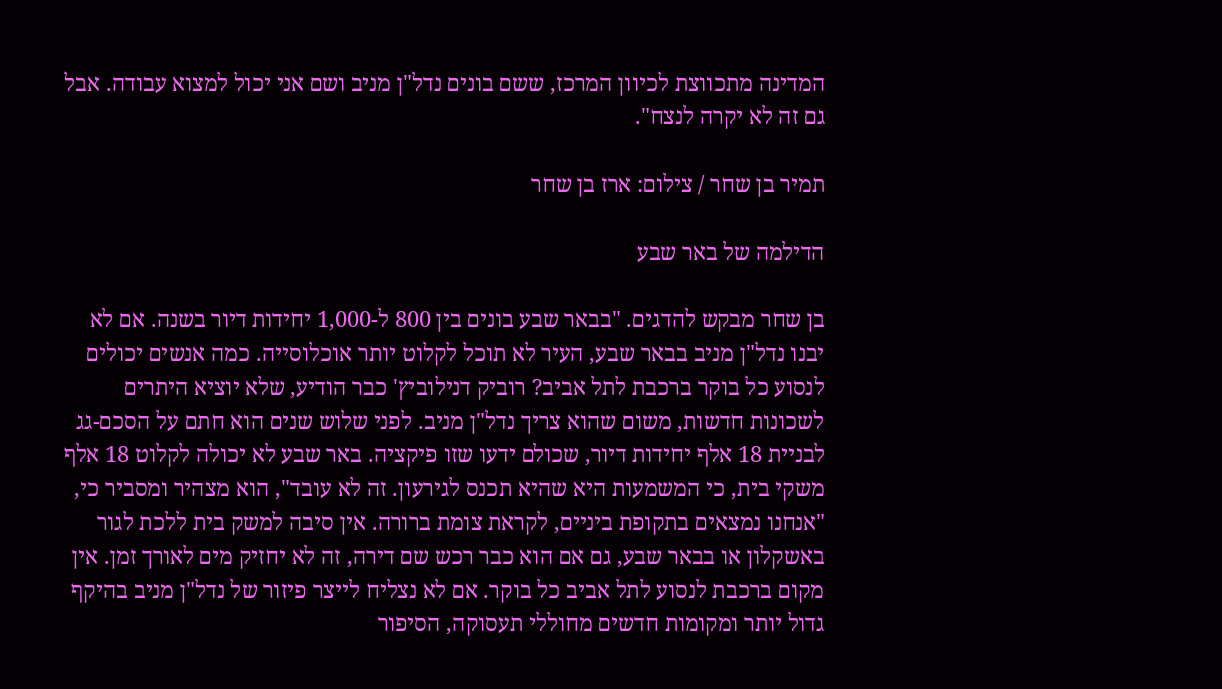המדינה מתכווצת לכיוון המרכז, ששם בונים נדל"ן מניב ושם אני יכול למצוא עבודה. אבל גם זה לא יקרה לנצח".

תמיר בן שחר / צילום: ארז בן שחר

הדילמה של באר שבע

בן שחר מבקש להדגים. "בבאר שבע בונים בין 800 ל-1,000 יחידות דיור בשנה. אם לא יבנו נדל"ן מניב בבאר שבע, העיר לא תוכל לקלוט יותר אוכלוסייה. כמה אנשים יכולים לנסוע כל בוקר ברכבת לתל אביב? רוביק דנילוביץ' כבר הודיע, שלא יוציא היתרים לשכונות חדשות, משום שהוא צריך נדל"ן מניב. לפני שלוש שנים הוא חתם על הסכם-גג לבניית 18 אלף יחידות דיור, שכולם ידעו שזו פיקציה. באר שבע לא יכולה לקלוט 18 אלף משקי בית, כי המשמעות היא שהיא תכנס לגירעון. זה לא עובד", הוא מצהיר ומסביר כי, "אנחנו נמצאים בתקופת ביניים, לקראת צומת ברורה. אין סיבה למשק בית ללכת לגור באשקלון או בבאר שבע, גם אם הוא כבר רכש שם דירה, זה לא יחזיק מים לאורך זמן. אין מקום ברכבת לנסוע לתל אביב כל בוקר. אם לא נצליח לייצר פיזור של נדל"ן מניב בהיקף גדול יותר ומקומות חדשים מחוללי תעסוקה, הסיפור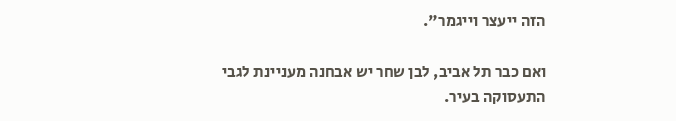הזה ייעצר וייגמר".

ואם כבר תל אביב, לבן שחר יש אבחנה מעניינת לגבי התעסוקה בעיר.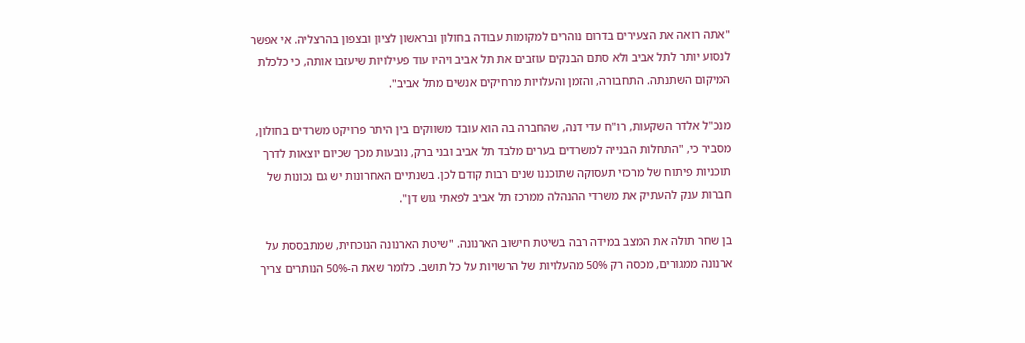"אתה רואה את הצעירים בדרום נוהרים למקומות עבודה בחולון ובראשון לציון ובצפון בהרצליה. אי אפשר לנסוע יותר לתל אביב ולא סתם הבנקים עוזבים את תל אביב ויהיו עוד פעילויות שיעזבו אותה, כי כלכלת המיקום השתנתה. התחבורה, והזמן והעלויות מרחיקים אנשים מתל אביב".

מנכ"ל אלדר השקעות, רו"ח עדי דנה, שהחברה בה הוא עובד משווקים בין היתר פרויקט משרדים בחולון, מסביר כי, "התחלות הבנייה למשרדים בערים מלבד תל אביב ובני ברק, נובעות מכך שכיום יוצאות לדרך תוכניות פיתוח של מרכזי תעסוקה שתוכננו שנים רבות קודם לכן. בשנתיים האחרונות יש גם נכונות של חברות ענק להעתיק את משרדי ההנהלה ממרכז תל אביב לפאתי גוש דן".

בן שחר תולה את המצב במידה רבה בשיטת חישוב הארנונה. "שיטת הארנונה הנוכחית, שמתבססת על ארנונה ממגורים, מכסה רק 50% מהעלויות של הרשויות על כל תושב. כלומר שאת ה-50% הנותרים צריך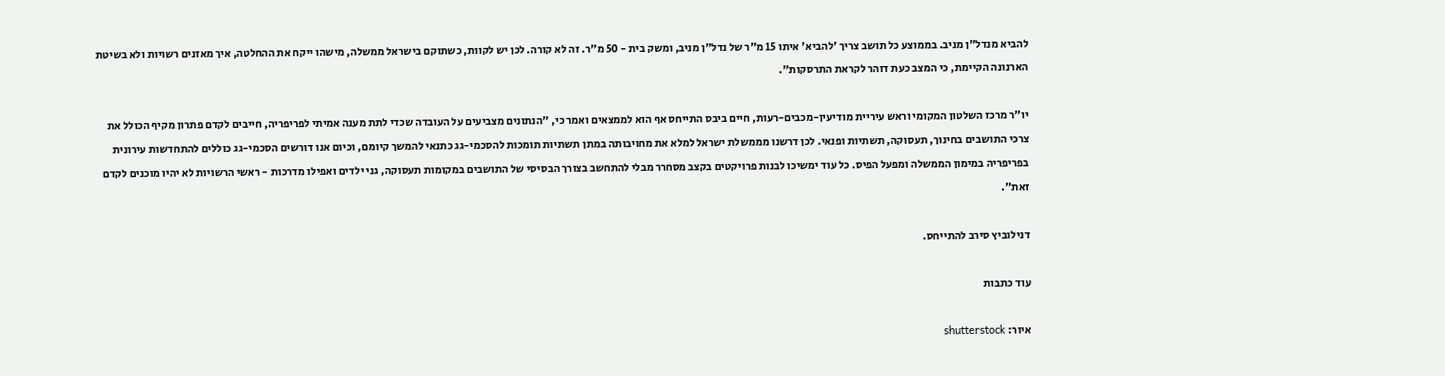להביא מנדל"ן מניב. בממוצע כל תושב צריך 'להביא' איתו 15 מ"ר של נדל"ן מניב, ומשק בית - 50 מ"ר. זה לא קורה. לכן יש לקוות, כשתוקם בישראל ממשלה, מישהו ייקח את ההחלטה, איך מאזנים רשויות ולא בשיטת הארנונה הקיימת, כי המצב כעת דוהר לקראת התרסקות".

יו"ר מרכז השלטון המקומי וראש עיריית מודיעין-מכבים-רעות, חיים ביבס התייחס אף הוא לממצאים ואמר כי, "הנתונים מצביעים על העובדה שכדי לתת מענה אמיתי לפריפריה, חייבים לקדם פתרון מקיף הכולל את צרכי התושבים בחינוך, תעסוקה, תשתיות ופנאי. לכן דרשנו מממשלת ישראל למלא את מחויבותה במתן תשתיות תומכות להסכמי-גג כתנאי להמשך קיומם, וכיום אנו דורשים הסכמי-גג כוללים להתחדשות עירונית בפריפריה במימון הממשלה ומפעל הפיס. כל עוד ימשיכו לבנות פרויקטים בקצב מסחרר מבלי להתחשב בצורך הבסיסי של התושבים במקומות תעסוקה, גני ילדים ואפילו מדרכות - ראשי הרשויות לא יהיו מוכנים לקדם זאת".

דנילוביץ סירב להתייחס.

עוד כתבות

איור: shutterstock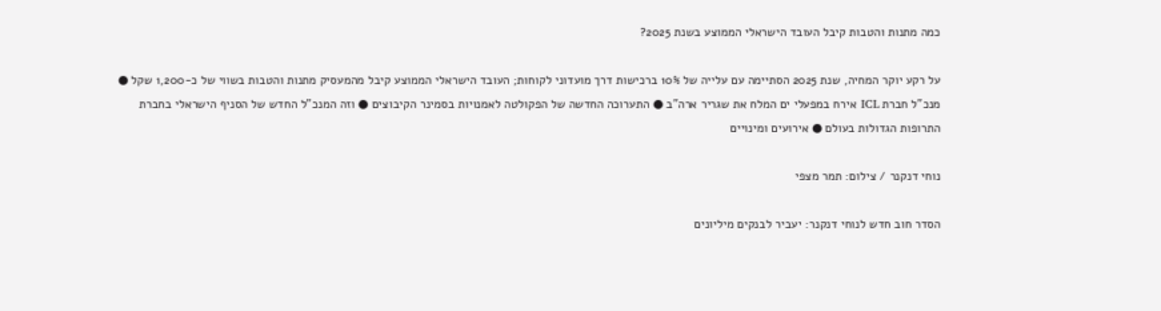כמה מתנות והטבות קיבל העובד הישראלי הממוצע בשנת 2025?

על רקע יוקר המחיה, שנת 2025 הסתיימה עם עלייה של 10% ברכישות דרך מועדוני לקוחות; העובד הישראלי הממוצע קיבל מהמעסיק מתנות והטבות בשווי של כ-1,200 שקל ● מנכ"ל חברת ICL אירח במפעלי ים המלח את שגריר ארה"ב ● התערוכה החדשה של הפקולטה לאמנויות בסמינר הקיבוצים ● וזה המנכ"ל החדש של הסניף הישראלי בחברת התרופות הגדולות בעולם ● אירועים ומינויים

נוחי דנקנר / צילום: תמר מצפי

הסדר חוב חדש לנוחי דנקנר: יעביר לבנקים מיליונים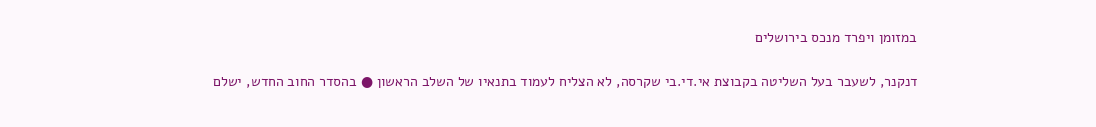במזומן ויפרד מנכס בירושלים

דנקנר, לשעבר בעל השליטה בקבוצת אי.די.בי שקרסה, לא הצליח לעמוד בתנאיו של השלב הראשון ● בהסדר החוב החדש, ישלם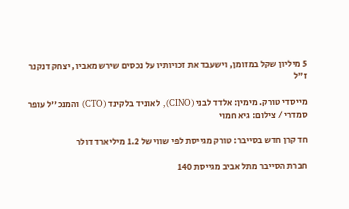5 מיליון שקל במזומן, וישעבד את זכויותיו על נכסים שירש מאביו, יצחק דנקנר ז"ל

מייסדי טורק. מימין: אלדד לבני (CINO), לאוניד בלקינד (CTO) והמנכ''ל עופר  סמדרי / צילום: גיא חמוי

חד קרן חדש בסייבר: טורק מגייסת לפי שווי של 1.2 מיליארד דולר

חברת הסייבר מתל אביב מגייסת 140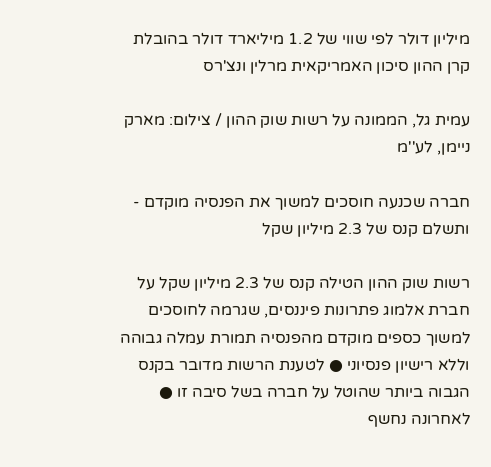מיליון דולר לפי שווי של 1.2 מיליארד דולר בהובלת קרן ההון סיכון האמריקאית מרלין ונצ'רס

עמית גל, הממונה על רשות שוק ההון / צילום: מארק ניימן, לע''מ

חברה שכנעה חוסכים למשוך את הפנסיה מוקדם - ותשלם קנס של 2.3 מיליון שקל

רשות שוק ההון הטילה קנס של 2.3 מיליון שקל על חברת אלמוג פתרונות פיננסים, שגרמה לחוסכים למשוך כספים מוקדם מהפנסיה תמורת עמלה גבוהה וללא רישיון פנסיוני ● לטענת הרשות מדובר בקנס הגבוה ביותר שהוטל על חברה בשל סיבה זו ● לאחרונה נחשף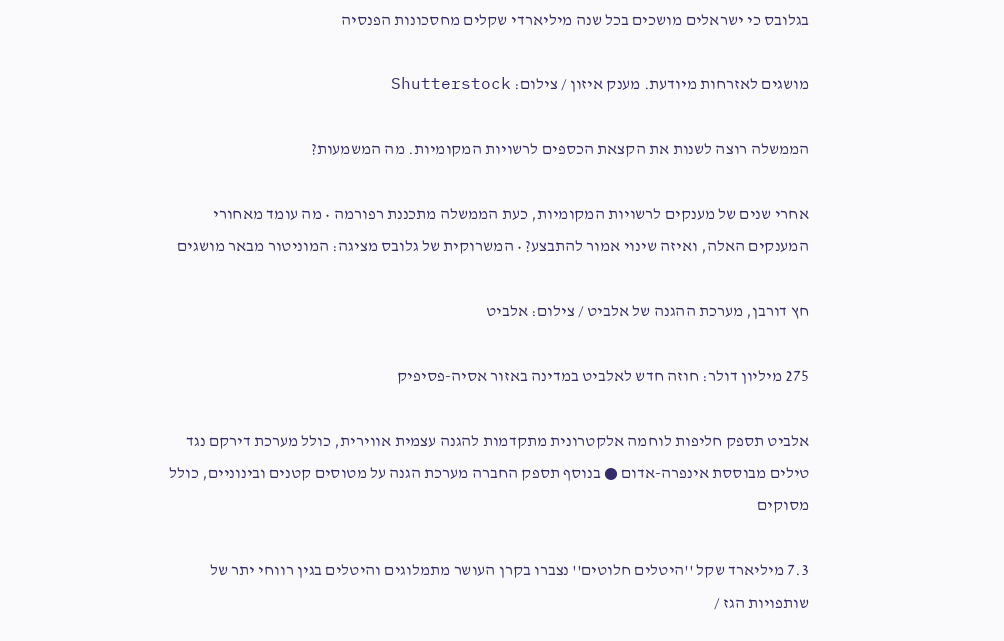בגלובס כי ישראלים מושכים בכל שנה מיליארדי שקלים מחסכונות הפנסיה

מושגים לאזרחות מיודעת. מענק איזון / צילום: Shutterstock

הממשלה רוצה לשנות את הקצאת הכספים לרשויות המקומיות. מה המשמעות?

אחרי שנים של מענקים לרשויות המקומיות, כעת הממשלה מתכננת רפורמה • מה עומד מאחורי המענקים האלה, ואיזה שינוי אמור להתבצע? • המשרוקית של גלובס מציגה: המוניטור מבאר מושגים

חץ דורבן, מערכת ההגנה של אלביט / צילום: אלביט

275 מיליון דולר: חוזה חדש לאלביט במדינה באזור אסיה-פסיפיק

אלביט תספק חליפות לוחמה אלקטרונית מתקדמות להגנה עצמית אווירית, כולל מערכת דירקם נגד טילים מבוססת אינפרה-אדום ● בנוסף תספק החברה מערכת הגנה על מטוסים קטנים ובינוניים, כולל מסוקים

7.3 מיליארד שקל ''היטלים חלוטים'' נצברו בקרן העושר מתמלוגים והיטלים בגין רווחי יתר של שותפויות הגז /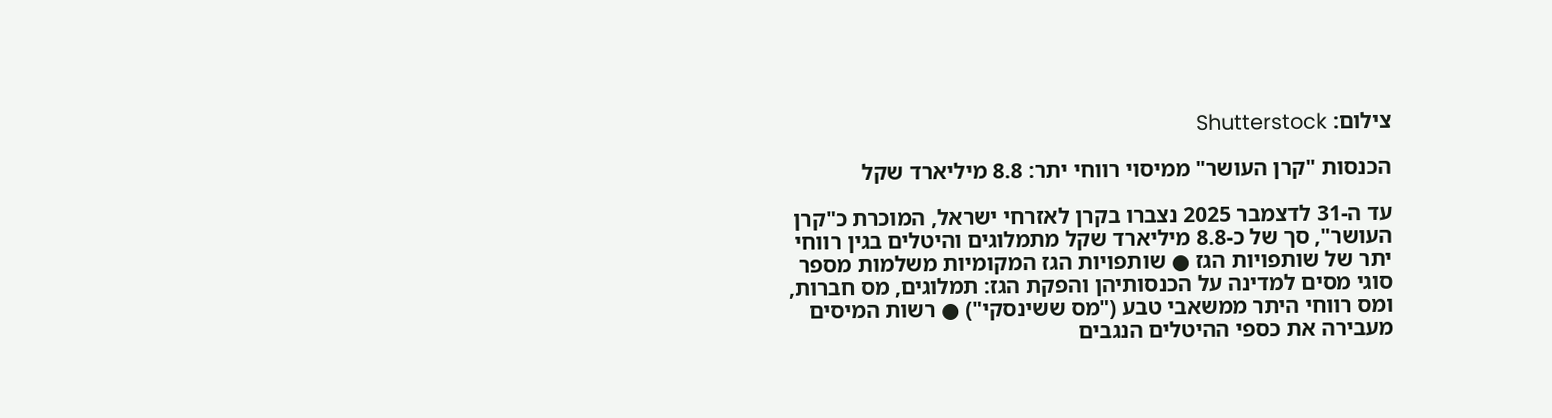צילום: Shutterstock

הכנסות "קרן העושר" ממיסוי רווחי יתר: 8.8 מיליארד שקל

עד ה-31 לדצמבר 2025 נצברו בקרן לאזרחי ישראל, המוכרת כ"קרן העושר", סך של כ-8.8 מיליארד שקל מתמלוגים והיטלים בגין רווחי יתר של שותפויות הגז ● שותפויות הגז המקומיות משלמות מספר סוגי מסים למדינה על הכנסותיהן והפקת הגז: תמלוגים, מס חברות, ומס רווחי היתר ממשאבי טבע ("מס ששינסקי") ● רשות המיסים מעבירה את כספי ההיטלים הנגבים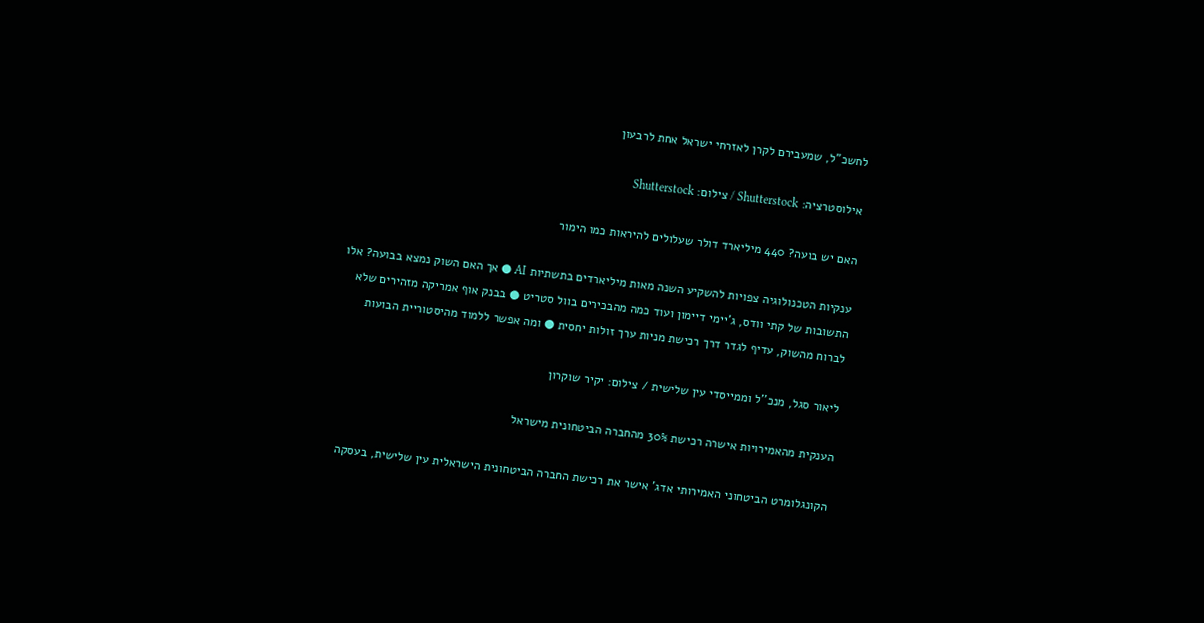לחשכ"ל, שמעבירם לקרן לאזרחי ישראל אחת לרבעון

אילוסטרציה: Shutterstock / צילום: Shutterstock

האם יש בועה? 440 מיליארד דולר שעלולים להיראות כמו הימור

ענקיות הטכנולוגיה צפויות להשקיע השנה מאות מיליארדים בתשתיות AI ● אך האם השוק נמצא בבועה? אלו התשובות של קתי וודס, ג'יימי דיימון ועוד כמה מהבכירים בוול סטריט ● בבנק אוף אמריקה מזהירים שלא לברוח מהשוק, עדיף לגדר דרך רכישת מניות ערך זולות יחסית ● ומה אפשר ללמוד מהיסטוריית הבועות

ליאור סגל, מנכ''ל וממייסדי עין שלישית / צילום: יקיר שוקרון

הענקית מהאמירויות אישרה רכישת 30% מהחברה הביטחונית מישראל

הקונגלומרט הביטחוני האמירותי אדג' אישר את רכישת החברה הביטחונית הישראלית עין שלישית, בעסקה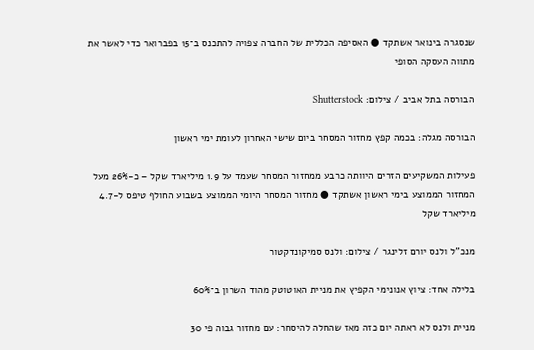שנסגרה בינואר אשתקד ● האסיפה הכללית של החברה צפויה להתכנס ב־15 בפברואר כדי לאשר את מתווה העסקה הסופי

הבורסה בתל אביב / צילום: Shutterstock

הבורסה מגלה: בכמה קפץ מחזור המסחר ביום שישי האחרון לעומת ימי ראשון

פעילות המשקיעים הזרים היוותה כרבע ממחזור המסחר שעמד על 1.9 מיליארד שקל – כ-26% מעל המחזור הממוצע בימי ראשון אשתקד ● מחזור המסחר היומי הממוצע בשבוע החולף טיפס ל-4.7 מיליארד שקל

מנכ''ל ולנס יורם זלינגר / צילום: ולנס סמיקונדקטור

בלילה אחד: ציוץ אנונימי הקפיץ את מניית האוטוטק מהוד השרון ב־60%

מניית ולנס לא ראתה יום כזה מאז שהחלה להיסחר: עם מחזור גבוה פי 30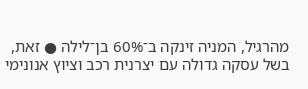מהרגיל, המניה זינקה ב־60% בן־לילה ● זאת, בשל עסקה גדולה עם יצרנית רכב וציוץ אנונימי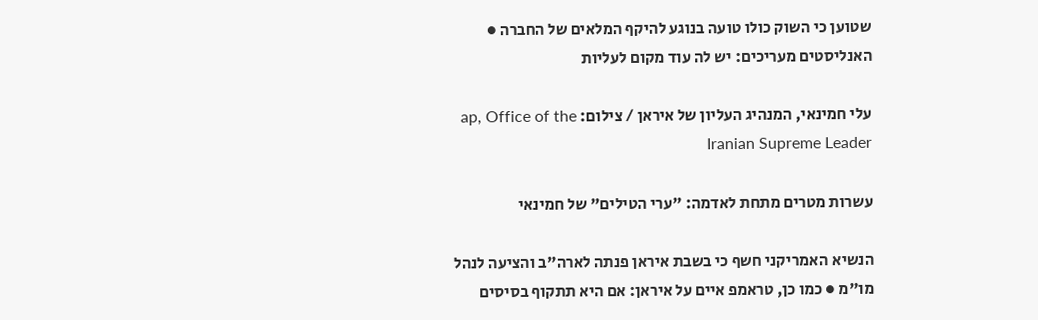שטוען כי השוק כולו טועה בנוגע להיקף המלאים של החברה ● האנליסטים מעריכים: יש לה עוד מקום לעליות

עלי חמינאי, המנהיג העליון של איראן / צילום: ap, Office of the Iranian Supreme Leader

עשרות מטרים מתחת לאדמה: "ערי הטילים" של חמינאי

הנשיא האמריקני חשף כי בשבת איראן פנתה לארה"ב והציעה לנהל מו"מ ● כמו כן, טראמפ איים על איראן: אם היא תתקוף בסיסים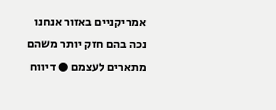אמריקניים באזור אנחנו נכה בהם חזק יותר משהם מתארים לעצמם ● דיווח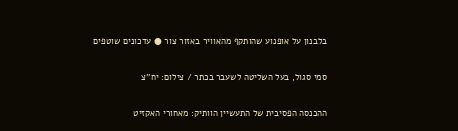בלבנון על אופנוע שהותקף מהאוויר באזור צור ● עדכונים שוטפים

סמי סגול, בעל השליטה לשעבר בכתר / צילום: יח''צ

ההכנסה הפסיבית של התעשיין הוותיק: מאחורי האקזיט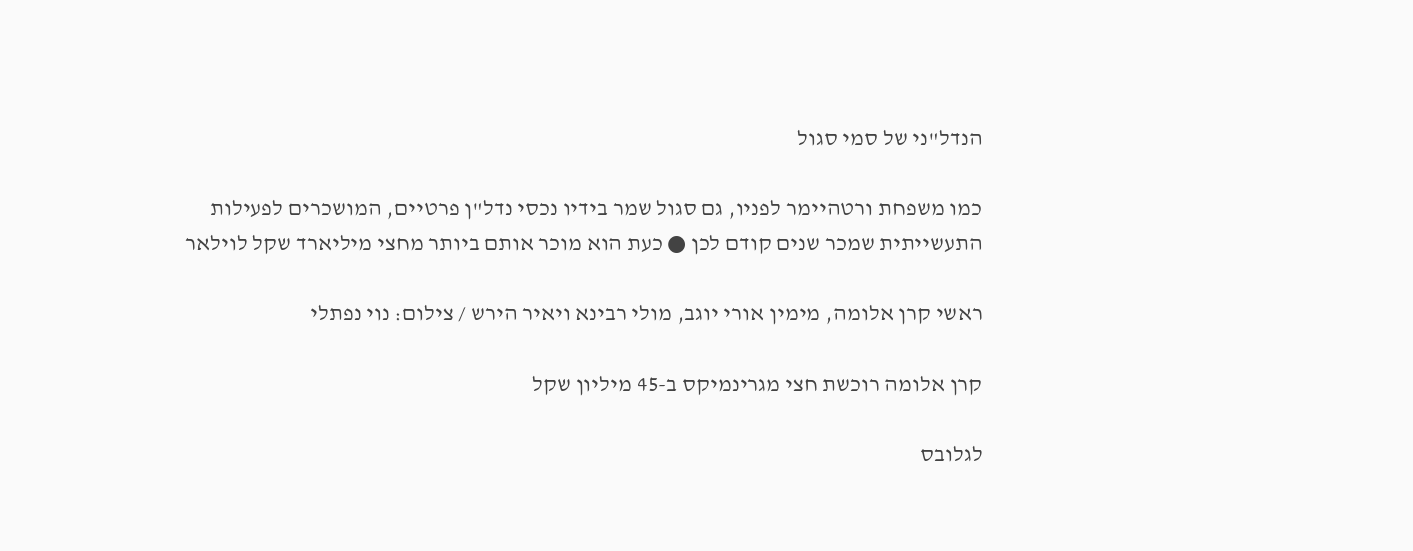הנדל"ני של סמי סגול

כמו משפחת ורטהיימר לפניו, גם סגול שמר בידיו נכסי נדל"ן פרטיים, המושכרים לפעילות התעשייתית שמכר שנים קודם לכן ● כעת הוא מוכר אותם ביותר מחצי מיליארד שקל לוילאר

ראשי קרן אלומה, מימין אורי יוגב, מולי רבינא ויאיר הירש / צילום: נוי נפתלי

קרן אלומה רוכשת חצי מגרינמיקס ב-45 מיליון שקל

לגלובס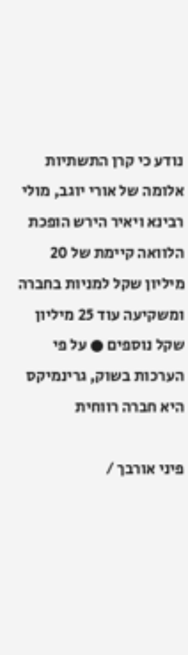נודע כי קרן התשתיות אלומה של אורי יוגב, מולי רבינא ויאיר הירש הופכת הלוואה קיימת של 20 מיליון שקל למניות בחברה ומשקיעה עוד 25 מיליון שקל נוספים ● על פי הערכות בשוק, גרינמיקס היא חברה רווחית

פיני אורבך /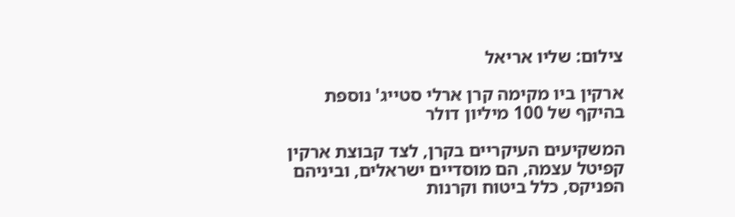צילום: שליו אריאל

ארקין ביו מקימה קרן ארלי סטייג' נוספת בהיקף של 100 מיליון דולר

המשקיעים העיקריים בקרן, לצד קבוצת ארקין קפיטל עצמה, הם מוסדיים ישראלים, וביניהם הפניקס, כלל ביטוח וקרנות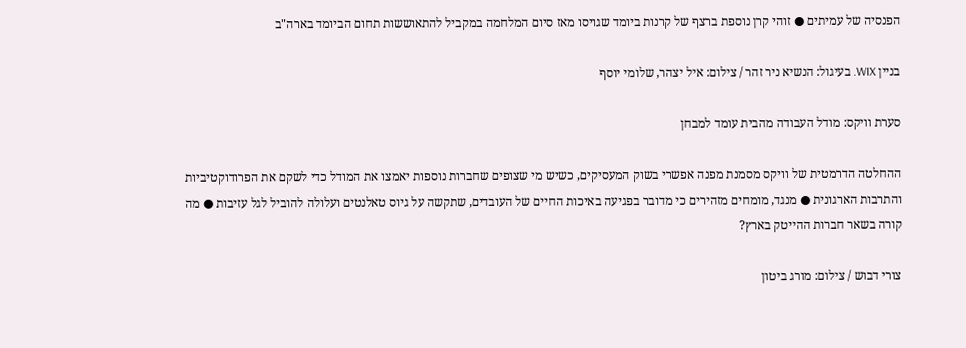הפנסיה של עמיתים ● זוהי קרן נוספת ברצף של קרנות ביומד שגויסו מאז סיום המלחמה במקביל להתאוששות תחום הביומד בארה"ב

בניין WIX. בעיגול: הנשיא ניר זהר / צילום: איל יצהר, שלומי יוסף

סערת וויקס: מודל העבודה מהבית עומד למבחן

ההחלטה הדרמטית של וויקס מסמנת מפנה אפשרי בשוק המעסיקים, כשיש מי שצופים שחברות נוספות יאמצו את המודל כדי לשקם את הפרודוקטיביות והתרבות הארגונית ● מנגד, מומחים מזהירים כי מדובר בפגיעה באיכות החיים של העובדים, שתקשה על גיוס טאלנטים ועלולה להוביל לגל עזיבות ● מה קורה בשאר חברות ההייטק בארץ?

צורי דבוש / צילום: מורג ביטון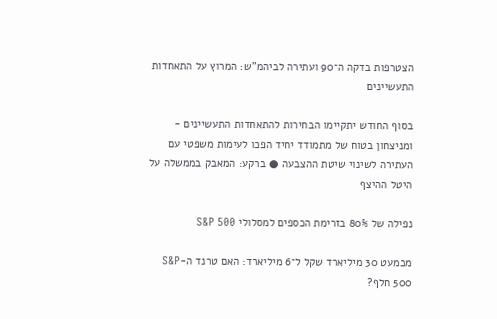הצטרפות בדקה ה־90 ועתירה לביהמ"ש: המרוץ על התאחדות התעשיינים

בסוף החודש יתקיימו הבחירות להתאחדות התעשיינים - ומניצחון בטוח של מתמודד יחיד הפכו לעימות משפטי עם העתירה לשינוי שיטת ההצבעה ● ברקע: המאבק בממשלה על היטל ההיצף

נפילה של 80% בזרימת הכספים למסלולי S&P 500

מכמעט 30 מיליארד שקל ל־6 מיליארד: האם טרנד ה-S&P 500 חלף?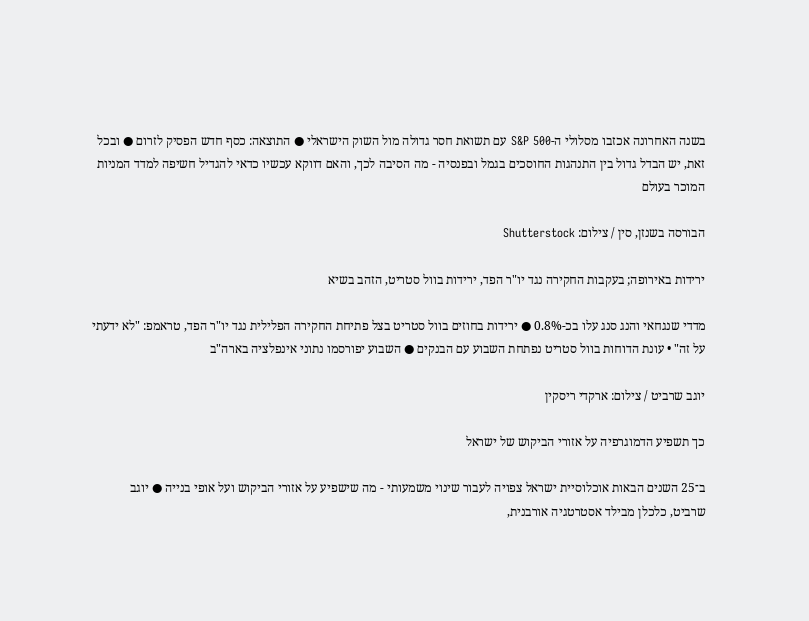בשנה האחרונה אכזבו מסלולי ה-S&P 500 עם תשואת חסר גדולה מול השוק הישראלי ● התוצאה: כסף חדש הפסיק לזרום ● ובכל זאת, יש הבדל גדול בין התנהגות החוסכים בגמל ובפנסיה - מה הסיבה לכך, והאם דווקא עכשיו כדאי להגדיל חשיפה למדד המניות המוכר בעולם

הבורסה בשנזן, סין / צילום: Shutterstock

ירידות באירופה; בעקבות החקירה נגד יו"ר הפד, ירידות בוול סטריט, הזהב בשיא

מדדי שנגחאי והנג סנג עלו בכ-0.8% ● ירידות בחוזים בוול סטריט בצל פתיחת החקירה הפלילית נגד יו"ר הפד, טראמפ: "לא ידעתי על זה" • עונת הדוחות בוול סטריט נפתחת השבוע עם הבנקים ● השבוע יפורסמו נתוני אינפלציה בארה"ב

יוגב שרביט / צילום: ארקדי ריסקין

כך תשפיע הדמוגרפיה על אזורי הביקוש של ישראל

ב־25 השנים הבאות אוכלוסיית ישראל צפויה לעבור שינוי משמעותי - מה שישפיע על אזורי הביקוש ועל אופי בנייה ● יוגב שרביט, כלכלן מבילד אסטרטגיה אורבנית,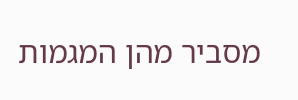מסביר מהן המגמות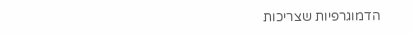הדמוגרפיות שצריכות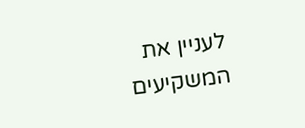לעניין את המשקיעים